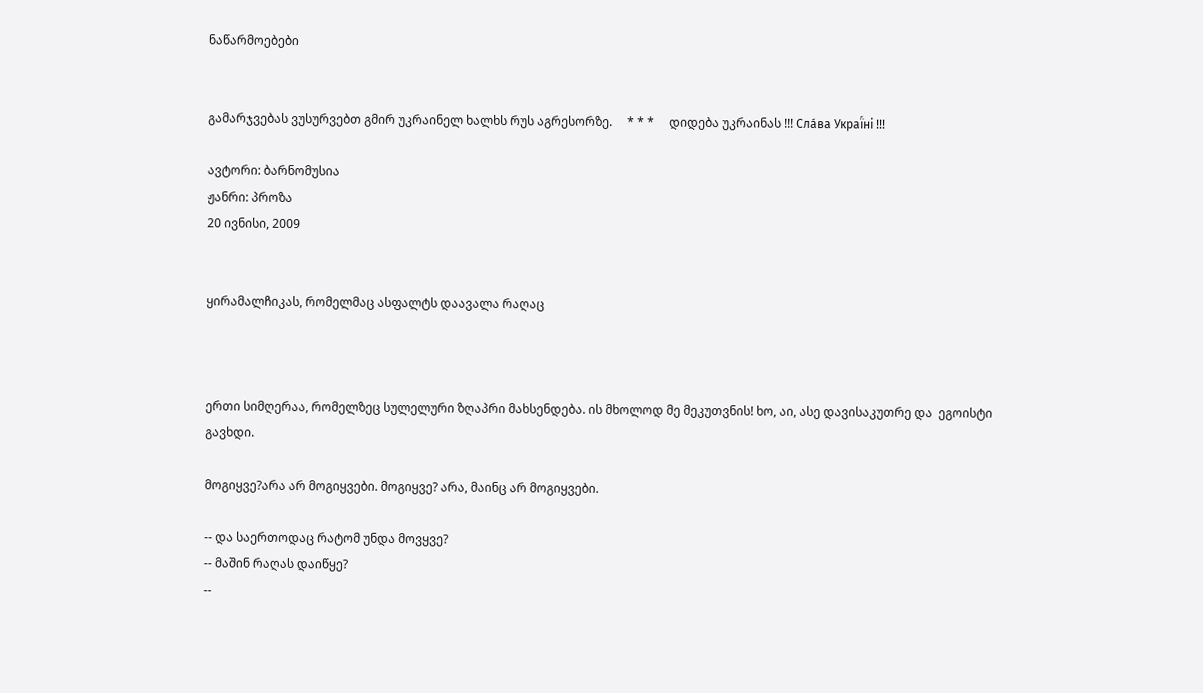ნაწარმოებები


გამარჯვებას ვუსურვებთ გმირ უკრაინელ ხალხს რუს აგრესორზე.     * * *     დიდება უკრაინას !!! Сла́ва Украї́ні !!!

ავტორი: ბარნომუსია
ჟანრი: პროზა
20 ივნისი, 2009


ყირამალჩიკას, რომელმაც ასფალტს დაავალა რაღაც



ერთი სიმღერაა, რომელზეც სულელური ზღაპრი მახსენდება. ის მხოლოდ მე მეკუთვნის! ხო, აი, ასე დავისაკუთრე და  ეგოისტი გავხდი.

მოგიყვე?არა არ მოგიყვები. მოგიყვე? არა, მაინც არ მოგიყვები.

-- და საერთოდაც რატომ უნდა მოვყვე?
-- მაშინ რაღას დაიწყე?
--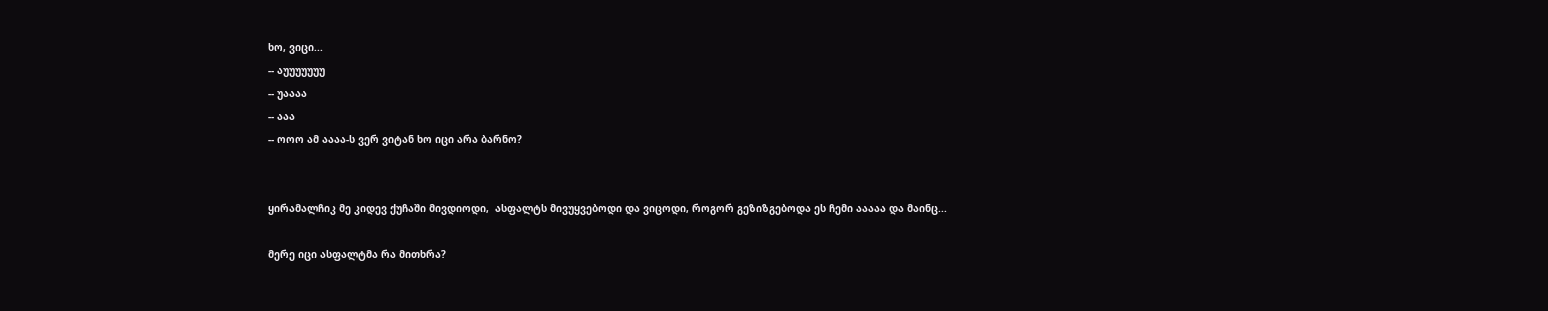ხო, ვიცი...
-- აუუუუუუუ
-- უაააა
-- ააა
-- ოოო ამ აააა-ს ვერ ვიტან ხო იცი არა ბარნო?


ყირამალჩიკ მე კიდევ ქუჩაში მივდიოდი,  ასფალტს მივუყვებოდი და ვიცოდი, როგორ გეზიზგებოდა ეს ჩემი ააააა და მაინც...

მერე იცი ასფალტმა რა მითხრა?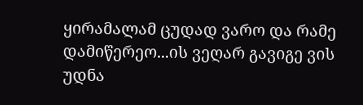ყირამალამ ცუდად ვარო და რამე დამიწერეო...ის ვეღარ გავიგე ვის  უდნა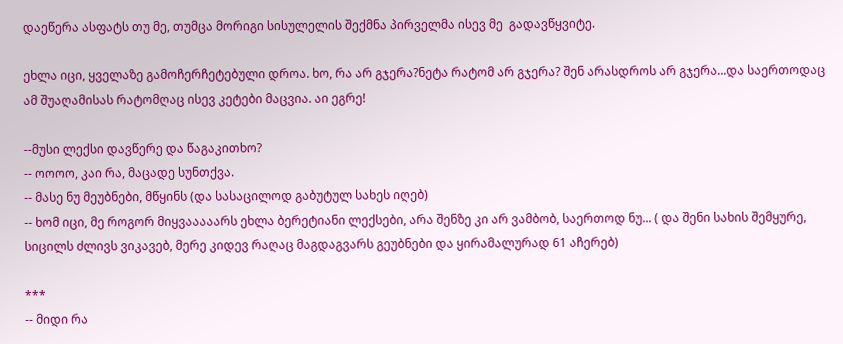დაეწერა ასფატს თუ მე, თუმცა მორიგი სისულელის შექმნა პირველმა ისევ მე  გადავწყვიტე.

ეხლა იცი, ყველაზე გამოჩერჩეტებული დროა. ხო, რა არ გჯერა?ნეტა რატომ არ გჯერა? შენ არასდროს არ გჯერა...და საერთოდაც ამ შუაღამისას რატომღაც ისევ კეტები მაცვია. აი ეგრე!

--მუსი ლექსი დავწერე და წაგაკითხო?
-- ოოოო, კაი რა, მაცადე სუნთქვა.
-- მასე ნუ მეუბნები, მწყინს (და სასაცილოდ გაბუტულ სახეს იღებ)
-- ხომ იცი, მე როგორ მიყვააააარს ეხლა ბერეტიანი ლექსები, არა შენზე კი არ ვამბობ, საერთოდ ნუ... ( და შენი სახის შემყურე, სიცილს ძლივს ვიკავებ, მერე კიდევ რაღაც მაგდაგვარს გეუბნები და ყირამალურად 61 აჩერებ)

***
-- მიდი რა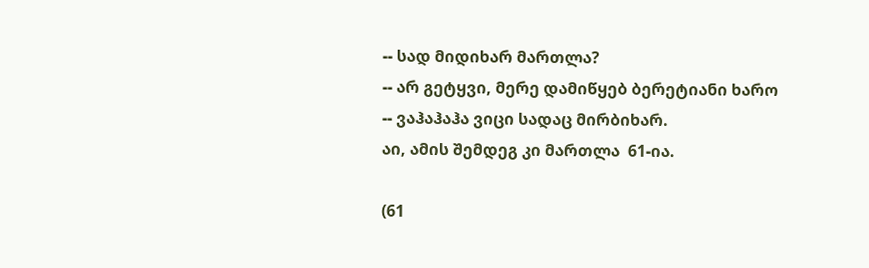-- სად მიდიხარ მართლა?
-- არ გეტყვი, მერე დამიწყებ ბერეტიანი ხარო
-- ვაჰაჰაჰა ვიცი სადაც მირბიხარ.
აი, ამის შემდეგ კი მართლა  61-ია.

(61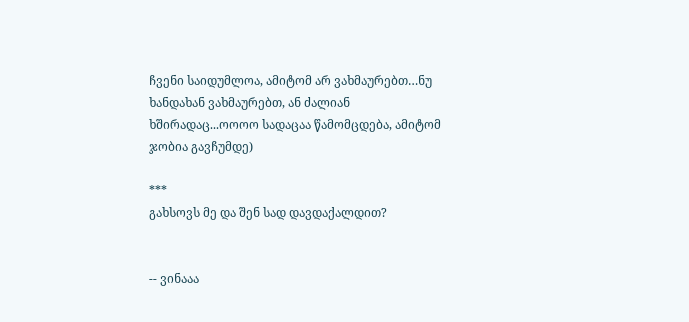ჩვენი საიდუმლოა, ამიტომ არ ვახმაურებთ…ნუ ხანდახან ვახმაურებთ, ან ძალიან ხშირადაც...ოოოო სადაცაა წამომცდება, ამიტომ ჯობია გავჩუმდე)

***
გახსოვს მე და შენ სად დავდაქალდით?


-- ვინააა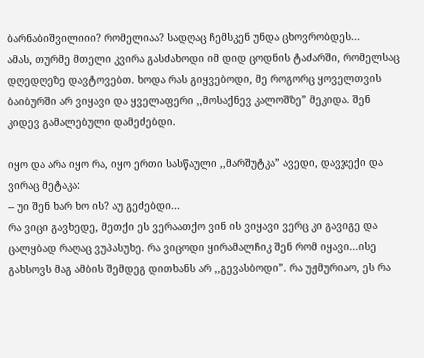ბარნაბიშვილიიი? რომელიაა? სადღაც ჩემსკენ უნდა ცხოვრობდეს...
ამას, თურმე მთელი კვირა გასძახოდი იმ დიდ ცოდნის ტაძარში, რომელსაც დღედღეზე დავტოვებთ. ხოდა რას გიყვებოდი, მე როგორც ყოველთვის ბაიბურში არ ვიყავი და ყველაფერი ,,მოსაქნევ კალოშზე” მეკიდა. შენ კიდევ გამალებული დამეძებდი.

იყო და არა იყო რა, იყო ერთი სასწაული ,,მარშუტკა” ავედი, დავჯექი და ვირაც მეტაკა:
-- უი შენ ხარ ხო ის? აუ გეძებდი...
რა ვიცი გავხედე, მეთქი ეს ვერაათქო ვინ ის ვიყავი ვერც კი გავიგე და ცალყბად რაღაც ვუპასუხე. რა ვიცოდი ყირამალჩიკ შენ რომ იყავი...ისე გახსოვს მაგ ამბის შემდეგ დითხანს არ ,,გევასბოდი”. რა უჟმურიაო, ეს რა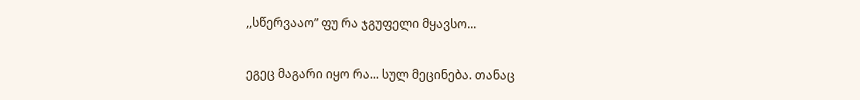,,სწერვააო” ფუ რა ჯგუფელი მყავსო...

ეგეც მაგარი იყო რა... სულ მეცინება. თანაც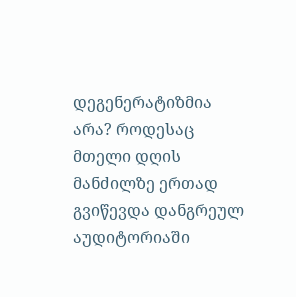დეგენერატიზმია არა? როდესაც მთელი დღის მანძილზე ერთად გვიწევდა დანგრეულ აუდიტორიაში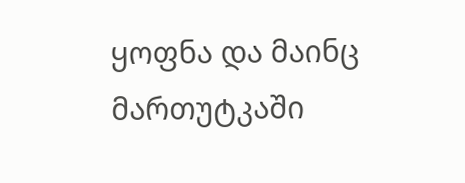ყოფნა და მაინც მართუტკაში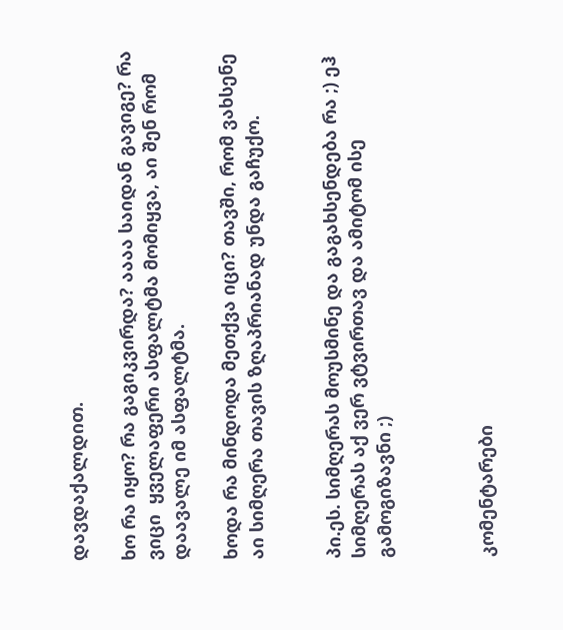დავდაქალდით.

ხო რა იყო? რა გაგიკვირდა? აააა საიდან გავიგე? რა ვიცი  ყველაფერი ასფალტმა მომიყვა, აი შენ რომ დაავალე იმ ასფალტმა.

ხოდა რა მინდოდა მეთქვა იცი? თავში, რომ ვახსენე აი სიმღერა თავის ზღაპრიანად უნდა გაჩუქო.


პი.ეს. სიმღერას მოუსმინე და გაგახსენდება რა ;) ეჰ სიმღერას აქ ვერ ვტვირთავ და ამიტომ ისე გამოგიზავნი ;)



კომენტარები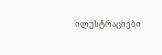ილუსტრაციები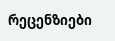რეცენზიები